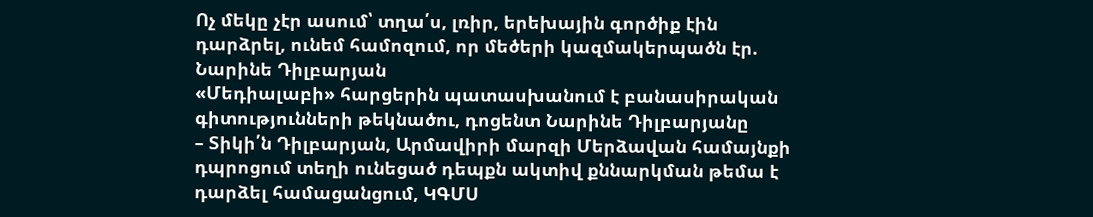Ոչ մեկը չէր ասում՝ տղա՛ս, լռիր, երեխային գործիք էին դարձրել, ունեմ համոզում, որ մեծերի կազմակերպածն էր. Նարինե Դիլբարյան
«Մեդիալաբի» հարցերին պատասխանում է բանասիրական գիտությունների թեկնածու, դոցենտ Նարինե Դիլբարյանը
– Տիկի՛ն Դիլբարյան, Արմավիրի մարզի Մերձավան համայնքի դպրոցում տեղի ունեցած դեպքն ակտիվ քննարկման թեմա է դարձել համացանցում, ԿԳՄՍ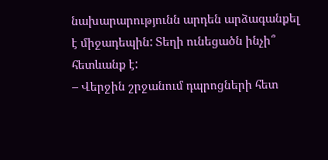նախարարությունն արդեն արձագանքել է միջադեպին: Տեղի ունեցածն ինչի՞ հետևանք է:
– Վերջին շրջանում դպրոցների հետ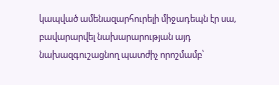կապված ամենազարհուրելի միջադեպն էր սա, բավարարվել նախարարության այդ նախազգուշացնող պատժիչ որոշմամբ՝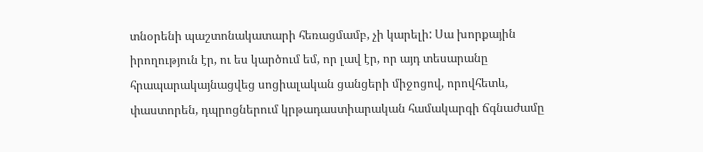տնօրենի պաշտոնակատարի հեռացմամբ, չի կարելի: Սա խորքային իրողություն էր, ու ես կարծում եմ, որ լավ էր, որ այդ տեսարանը հրապարակայնացվեց սոցիալական ցանցերի միջոցով, որովհետև, փաստորեն, դպրոցներում կրթադաստիարական համակարգի ճգնաժամը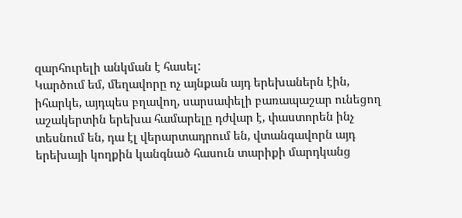զարհուրելի անկման է հասել:
Կարծում եմ, մեղավորը ոչ այնքան այդ երեխաներն էին, իհարկե, այդպես բղավող, սարսափելի բառապաշար ունեցող աշակերտին երեխա համարելը դժվար է, փաստորեն ինչ տեսնում են, դա էլ վերարտադրում են, վտանգավորն այդ երեխայի կողքին կանգնած հասուն տարիքի մարդկանց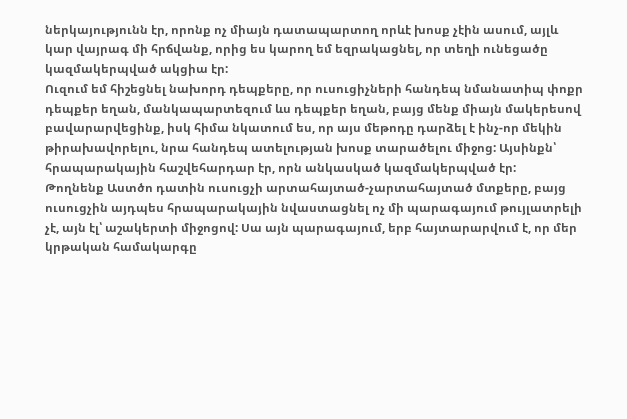ներկայությունն էր, որոնք ոչ միայն դատապարտող որևէ խոսք չէին ասում, այլև կար վայրագ մի հրճվանք, որից ես կարող եմ եզրակացնել, որ տեղի ունեցածը կազմակերպված ակցիա էր:
Ուզում եմ հիշեցնել նախորդ դեպքերը, որ ուսուցիչների հանդեպ նմանատիպ փոքր դեպքեր եղան, մանկապարտեզում ևս դեպքեր եղան, բայց մենք միայն մակերեսով բավարարվեցինք, իսկ հիմա նկատում ես, որ այս մեթոդը դարձել է ինչ-որ մեկին թիրախավորելու, նրա հանդեպ ատելության խոսք տարածելու միջոց: Այսինքն՝ հրապարակային հաշվեհարդար էր, որն անկասկած կազմակերպված էր:
Թողնենք Աստծո դատին ուսուցչի արտահայտած-չարտահայտած մտքերը, բայց ուսուցչին այդպես հրապարակային նվաստացնել ոչ մի պարագայում թույլատրելի չէ, այն էլ՝ աշակերտի միջոցով: Սա այն պարագայում, երբ հայտարարվում է, որ մեր կրթական համակարգը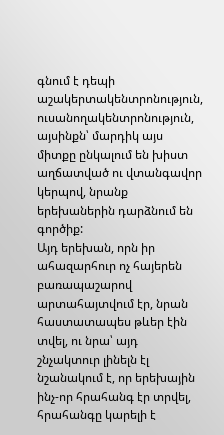գնում է դեպի աշակերտակենտրոնություն, ուսանողակենտրոնություն, այսինքն՝ մարդիկ այս միտքը ընկալում են խիստ աղճատված ու վտանգավոր կերպով, նրանք երեխաներին դարձնում են գործիք:
Այդ երեխան, որն իր ահազարհուր ոչ հայերեն բառապաշարով արտահայտվում էր, նրան հաստատապես թևեր էին տվել, ու նրա՝ այդ շնչակտուր լինելն էլ նշանակում է, որ երեխային ինչ-որ հրահանգ էր տրվել, հրահանգը կարելի է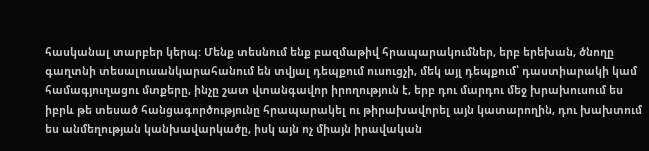հասկանալ տարբեր կերպ: Մենք տեսնում ենք բազմաթիվ հրապարակումներ, երբ երեխան, ծնողը գաղտնի տեսալուսանկարահանում են տվյալ դեպքում ուսուցչի, մեկ այլ դեպքում՝ դաստիարակի կամ համագյուղացու մտքերը, ինչը շատ վտանգավոր իրողություն է, երբ դու մարդու մեջ խրախուսում ես իբրև թե տեսած հանցագործությունը հրապարակել ու թիրախավորել այն կատարողին, դու խախտում ես անմեղության կանխավարկածը, իսկ այն ոչ միայն իրավական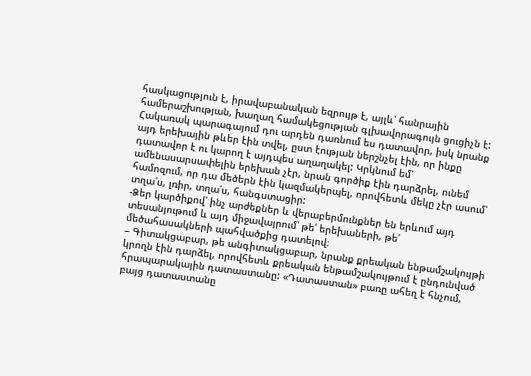հասկացություն է, իրավաբանական եզրույթ է, այլև՝ հանրային համերաշխության, խաղաղ համակեցության գլխավորագույն ցուցիչն է:
Հակառակ պարագայում դու արդեն դառնում ես դատավոր, իսկ նրանք այդ երեխային թևեր էին տվել, ըստ էության ներշնչել էին, որ ինքը դատավոր է ու կարող է այդպես աղաղակել: Կրկնում եմ՝ ամենասարսափելին երեխան չէր, նրան գործիք էին դարձրել, ունեմ համոզում, որ դա մեծերն էին կազմակերպել, որովհետև մեկը չէր ասում՝ տղա՛ս, լռիր, տղա՛ս, հանգստացիր:
-Ձեր կարծիքով՝ ինչ արժեքներ և վերաբերմունքներ են երևում այդ տեսանյութում և այդ միջավայրում՝ թե՛ երեխաների, թե՛ մեծահասակների պահվածքից դատելով։
– Գիտակցաբար, թե անգիտակցաբար, նրանք քրեական ենթամշակույթի կրողն էին դարձել, որովհետև քրեական ենթամշակույթում է ընդունված հրապարակային դատաստանը: «Դատաստան» բառը ահեղ է հնչում, բայց դատաստանը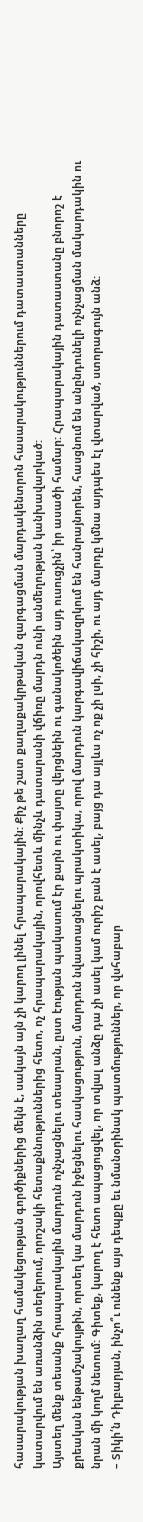հասարակության խաղաղ համակեցության գործիքներից մեկն է, սակայն այն չի կարող լինել հրապարակային: Քիչ թե շատ քաղաքակրթական զարգացման մարդակենտրոն հասարակություններում դատաստանները կատարվում են առանձին տեղերում, որոշակի հետաքննություններից հետո, ոչ հրապարակային, որովհետև մինչև դատարանի վճիռը մարդն ունի անմեղության կանխավարկած:
Այստեղ մենք տեսանք հրապարակային մարդուն ոչնչացնելու տեսարան, ըստ էության պակասում էր քարն ու փայտը վերցնեին ու գանակոծեին այդ ուսուցչին՝ իր ասածի համար: Հրապարակային դատաստանը բնորոշ է քրեական ենթամշակույթին, որտեղ կա մարդուն իջեցնելու հասկացություն, մարդուն նվաստացնելու պրակտիկա, որով մարդուն կարգավիճակազրկում են հանրայնորեն, հասցնում են անընդունելի ոչնչացման մակարդակին ու նրան մի կողմ նետում: Գիտեք, կարող է հետո ապացուցվել, որ տվյալ անձը դա չի ասել կամ ուրիշ բան է ասել, բայց դա այլևս ոչ ոք չի լսի, չի հիշի, ու այդ մարդը կմնա այդպես էլ վտարված, ստորագույն անձ:
– Տիկի՛ն Դիլբարյան, ինչո՞ւ ունենք այս դեպքը եւ նմանօրինակ պատմություններ, որ վսհաբար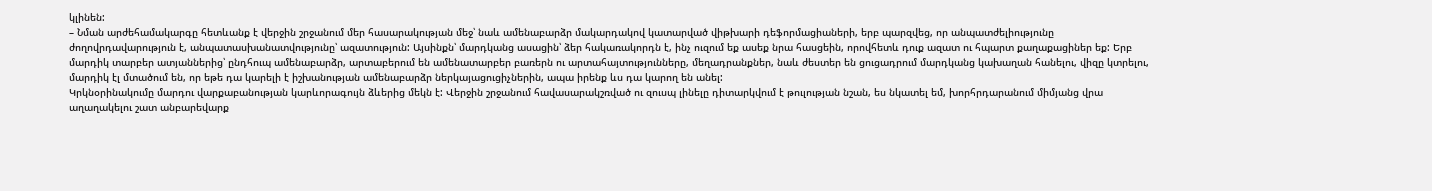կլինեն:
– Նման արժեհամակարգը հետևանք է վերջին շրջանում մեր հասարակության մեջ՝ նաև ամենաբարձր մակարդակով կատարված վիթխարի դեֆորմացիաների, երբ պարզվեց, որ անպատժելիությունը ժողովրդավարություն է, անպատասխանատվությունը՝ ազատություն: Այսինքն՝ մարդկանց ասացին՝ ձեր հակառակորդն է, ինչ ուզում եք ասեք նրա հասցեին, որովհետև դուք ազատ ու հպարտ քաղաքացիներ եք: Երբ մարդիկ տարբեր ատյաններից՝ ընդհուպ ամենաբարձր, արտաբերում են ամենատարբեր բառերն ու արտահայտությունները, մեղադրանքներ, նաև ժեստեր են ցուցադրում մարդկանց կախաղան հանելու, վիզը կտրելու, մարդիկ էլ մտածում են, որ եթե դա կարելի է իշխանության ամենաբարձր ներկայացուցիչներին, ապա իրենք ևս դա կարող են անել:
Կրկնօրինակումը մարդու վարքաբանության կարևորագույն ձևերից մեկն է: Վերջին շրջանում հավասարակշռված ու զուսպ լինելը դիտարկվում է թուլության նշան, ես նկատել եմ, խորհրդարանում միմյանց վրա աղաղակելու շատ անբարեվարք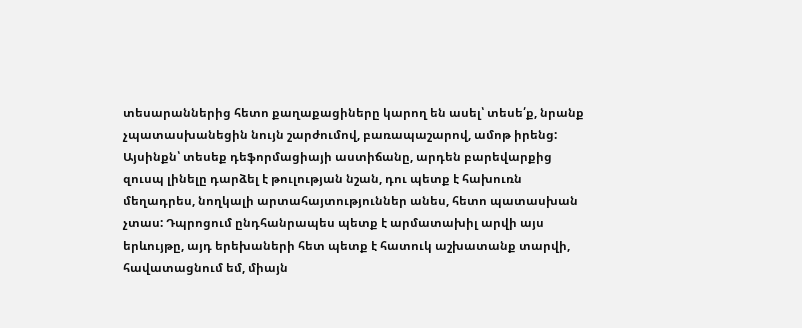տեսարաններից հետո քաղաքացիները կարող են ասել՝ տեսե՛ք, նրանք չպատասխանեցին նույն շարժումով, բառապաշարով, ամոթ իրենց:
Այսինքն՝ տեսեք դեֆորմացիայի աստիճանը, արդեն բարեվարքից զուսպ լինելը դարձել է թուլության նշան, դու պետք է հախուռն մեղադրես, նողկալի արտահայտություններ անես, հետո պատասխան չտաս: Դպրոցում ընդհանրապես պետք է արմատախիլ արվի այս երևույթը, այդ երեխաների հետ պետք է հատուկ աշխատանք տարվի, հավատացնում եմ, միայն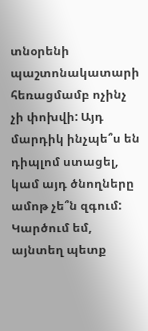տնօրենի պաշտոնակատարի հեռացմամբ ոչինչ չի փոխվի: Այդ մարդիկ ինչպե՞ս են դիպլոմ ստացել, կամ այդ ծնողները ամոթ չե՞ն զգում:
Կարծում եմ, այնտեղ պետք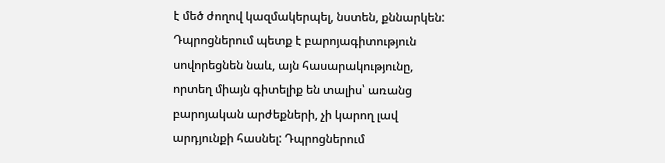է մեծ ժողով կազմակերպել, նստեն, քննարկեն: Դպրոցներում պետք է բարոյագիտություն սովորեցնեն նաև, այն հասարակությունը, որտեղ միայն գիտելիք են տալիս՝ առանց բարոյական արժեքների, չի կարող լավ արդյունքի հասնել: Դպրոցներում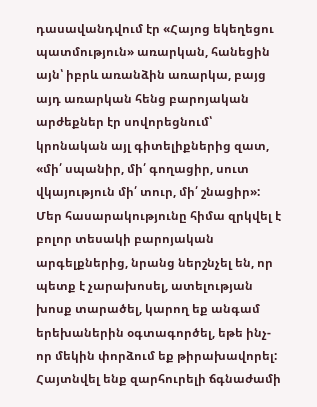դասավանդվում էր «Հայոց եկեղեցու պատմություն» առարկան, հանեցին այն՝ իբրև առանձին առարկա, բայց այդ առարկան հենց բարոյական արժեքներ էր սովորեցնում՝ կրոնական այլ գիտելիքներից զատ, «մի՛ սպանիր, մի՛ գողացիր, սուտ վկայություն մի՛ տուր, մի՛ շնացիր»:
Մեր հասարակությունը հիմա զրկվել է բոլոր տեսակի բարոյական արգելքներից, նրանց ներշնչել են, որ պետք է չարախոսել, ատելության խոսք տարածել, կարող եք անգամ երեխաներին օգտագործել, եթե ինչ-որ մեկին փորձում եք թիրախավորել: Հայտնվել ենք զարհուրելի ճգնաժամի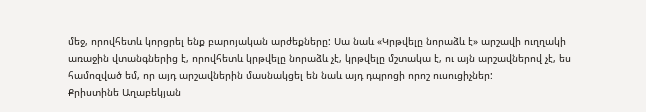մեջ, որովհետև կորցրել ենք բարոյական արժեքները: Սա նաև «Կրթվելը նորաձև է» արշավի ուղղակի առաջին վտանգներից է, որովհետև կրթվելը նորաձև չէ, կրթվելը մշտակա է, ու այն արշավներով չէ, ես համոզված եմ, որ այդ արշավներին մասնակցել են նաև այդ դպրոցի որոշ ուսուցիչներ:
Քրիստինե Աղաբեկյան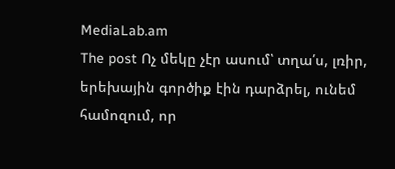MediaLab.am
The post Ոչ մեկը չէր ասում՝ տղա՛ս, լռիր, երեխային գործիք էին դարձրել, ունեմ համոզում, որ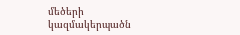մեծերի կազմակերպածն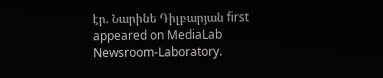էր. Նարինե Դիլբարյան first appeared on MediaLab Newsroom-Laboratory.